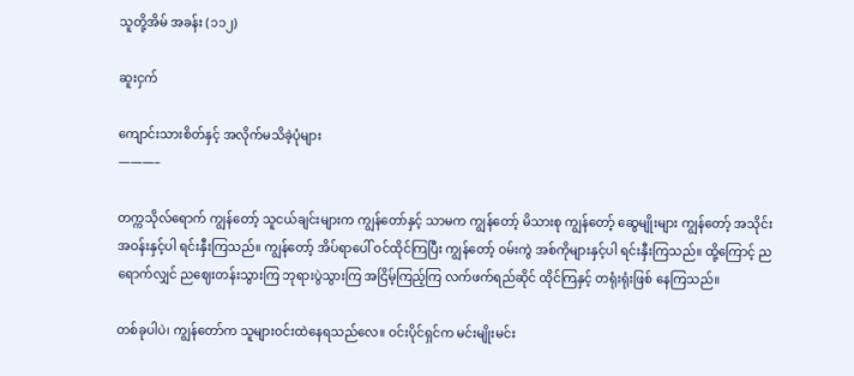သူတို့အိမ် အခန်း (၁၁၂)

ဆူးငှက်

ကျောင်းသားစိတ်နှင့် အလိုက်မသိခဲ့ပုံများ
———–

တက္ကသိုလ်ရောက် ကျွန်တော့် သူငယ်ချင်းများက ကျွန်တော်နှင့် သာမက ကျွန်တော့် မိသားစု ကျွန်တော့် ဆွေမျိုးများ ကျွန်တော့် အသိုင်းအဝန်းနှင့်ပါ ရင်းနှီးကြသည်။ ကျွန်တော့် အိပ်ရာပေါ် ဝင်ထိုင်ကြပြီး ကျွန်တော့် ဝမ်းကွဲ အစ်ကိုများနှင့်ပါ ရင်းနှီးကြသည်။ ထို့ကြောင့် ညရောက်လျှင် ညဈေးတန်းသွားကြ ဘုရားပွဲသွားကြ အငြိမ့်ကြည့်ကြ လက်ဖက်ရည်ဆိုင် ထိုင်ကြနှင့် တရုံးရုံးဖြစ် နေကြသည်။

တစ်ခုပါပဲ၊ ကျွန်တော်က သူများဝင်းထဲနေရသည်လေ။ ဝင်းပိုင်ရှင်က မင်းမျိုးမင်း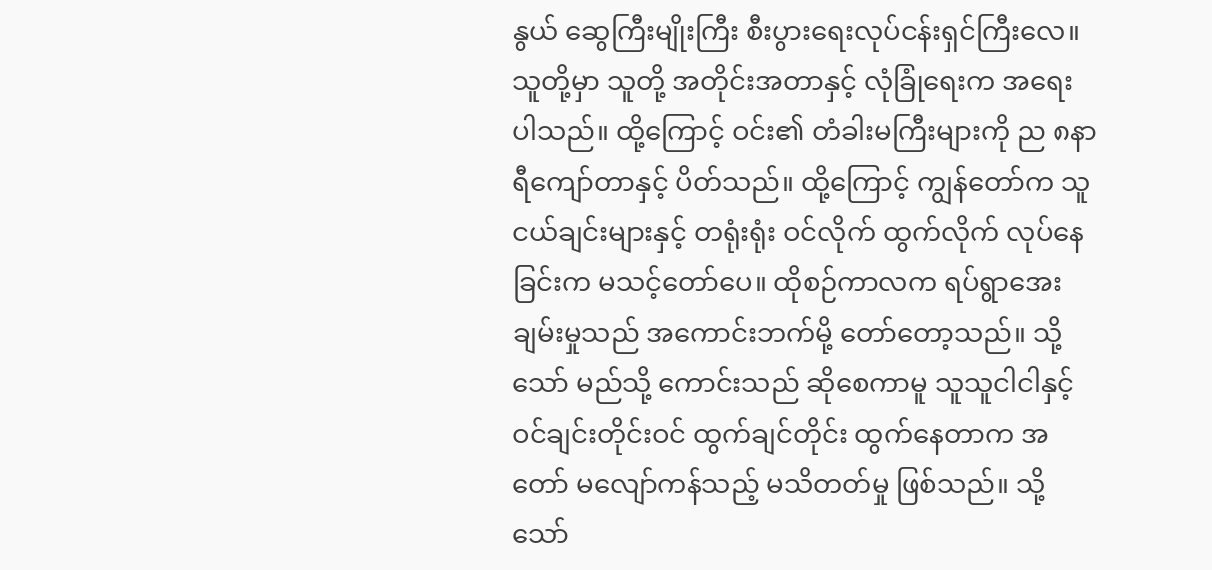နွယ် ဆွေကြီးမျိုးကြီး စီးပွားရေးလုပ်ငန်းရှင်ကြီးလေ။ သူတို့မှာ သူတို့ အတိုင်းအတာနှင့် လုံခြုံရေးက အရေးပါသည်။ ထို့ကြောင့် ဝင်း၏ တံခါးမကြီးများကို ည ၈နာရီကျော်တာနှင့် ပိတ်သည်။ ထို့ကြောင့် ကျွန်တော်က သူငယ်ချင်းများနှင့် တရုံးရုံး ဝင်လိုက် ထွက်လိုက် လုပ်နေခြင်းက မသင့်တော်ပေ။ ထိုစဉ်ကာလက ရပ်ရွာအေးချမ်းမှုသည် အကောင်းဘက်မို့ တော်တော့သည်။ သို့သော် မည်သို့ ကောင်းသည် ဆိုစေကာမူ သူသူငါငါနှင့် ဝင်ချင်းတိုင်းဝင် ထွက်ချင်တိုင်း ထွက်နေတာက အတော် မလျော်ကန်သည့် မသိတတ်မှု ဖြစ်သည်။ သို့သော်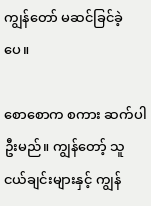ကျွန်တော် မဆင်ခြင်ခဲ့ပေ။

စောစောက စကား ဆက်ပါဦးမည်။ ကျွန်တော့် သူငယ်ချင်းများနှင့် ကျွန်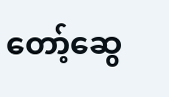တော့်ဆွေ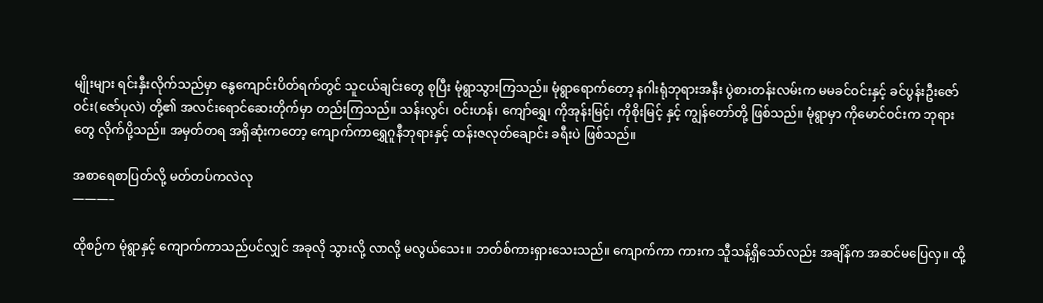မျိုးများ ရင်းနှီးလိုက်သည်မှာ နွေကျောင်းပိတ်ရက်တွင် သူငယ်ချင်းတွေ စုပြီး မုံရွာသွားကြသည်။ မုံရွာရောက်တော့ နဂါးရုံဘုရားအနီး ပွဲစားတန်းလမ်းက မမခင်ဝင်းနှင့် ခင်ပွန်းဦးဇော်ဝင်း(ဇော်ပုလဲ) တို့၏ အလင်းရောင်ဆေးတိုက်မှာ တည်းကြသည်။ သန်းလွင်၊ ဝင်းဟန်၊ ကျော်ရွှေ၊ ကိုအုန်းမြင့်၊ ကိုစိုးမြင့် နှင့် ကျွန်တော်တို့ ဖြစ်သည်။ မုံရွာမှာ ကိုမောင်ဝင်းက ဘုရားတွေ လိုက်ပို့သည်။ အမှတ်တရ အရှိဆုံးကတော့ ကျောက်ကာရွှေဂူနီဘုရားနှင့် ထန်းဇလုတ်ချောင်း ခရီးပဲ ဖြစ်သည်။

အစာရေစာပြတ်လို့ မတ်တပ်ကလဲလု
———–

ထိုစဉ်က မုံရွာနှင့် ကျောက်ကာသည်ပင်လျှင် အခုလို သွားလို့ လာလို့ မလွယ်သေး။ ဘတ်စ်ကားရှားသေးသည်။ ကျောက်ကာ ကားက သီူသန့်ရှိသော်လည်း အချိန်က အဆင်မပြေလှ။ ထို့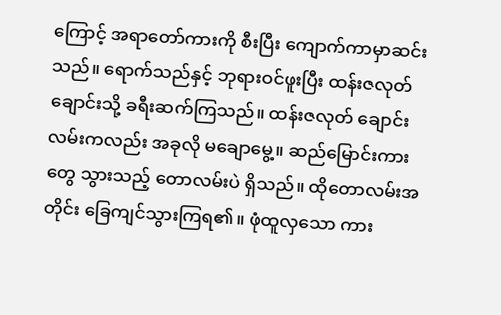ကြောင့် အရာတော်ကားကို စီးပြီး ကျောက်ကာမှာဆင်းသည်။ ရောက်သည်နှင့် ဘုရားဝင်ဖူးပြီး ထန်းဇလုတ်ချောင်းသို့ ခရီးဆက်ကြသည်။ ထန်းဇလုတ် ချောင်းလမ်းကလည်း အခုလို မချောမွေ့။ ဆည်မြောင်းကားတွေ သွားသည့် တောလမ်းပဲ ရှိသည်။ ထိုတောလမ်းအတိုင်း ခြေကျင်သွားကြရ၏။ ဖုံထူလှသော ကား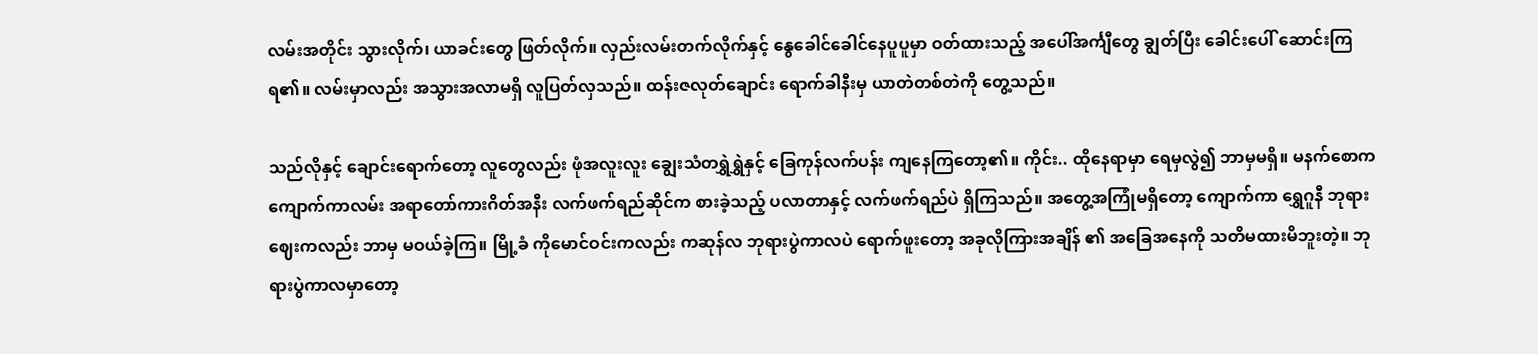လမ်းအတိုင်း သွားလိုက်၊ ယာခင်းတွေ ဖြတ်လိုက်။ လှည်းလမ်းတက်လိုက်နှင့် နွေခေါင်ခေါင်နေပူပူမှာ ဝတ်ထားသည့် အပေါ်အင်္ကျီတွေ ချွတ်ပြီး ခေါင်းပေါ် ဆောင်းကြရ၏။ လမ်းမှာလည်း အသွားအလာမရှိ လူပြတ်လှသည်။ ထန်းဇလုတ်ချောင်း ရောက်ခါနီးမှ ယာတဲတစ်တဲကို တွေ့သည်။

သည်လိုနှင့် ချောင်းရောက်တော့ လူတွေလည်း ဖုံအလူးလူး ချွေးသံတရွှဲရွှဲနှင့် ခြေကုန်လက်ပန်း ကျနေကြတော့၏။ ကိုင်း.. ထိုနေရာမှာ ရေမှလွဲ၍ ဘာမှမရှိ။ မနက်စောကကျောက်ကာလမ်း အရာတော်ကားဂိတ်အနီး လက်ဖက်ရည်ဆိုင်က စားခဲ့သည့် ပလာတာနှင့် လက်ဖက်ရည်ပဲ ရှိကြသည်။ အတွေ့အကြုံမရှိတော့ ကျောက်ကာ ရွှေဂူနီ ဘုရားဈေးကလည်း ဘာမှ မဝယ်ခဲ့ကြ။ မြို့ခံ ကိုမောင်ဝင်းကလည်း ကဆုန်လ ဘုရားပွဲကာလပဲ ရောက်ဖူးတော့ အခုလိုကြားအချိန် ၏ အခြေအနေကို သတိမထားမိဘူးတဲ့။ ဘုရားပွဲကာလမှာတော့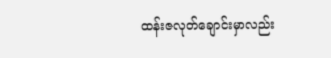ထန်းဇလုတ်ချောင်းမှာလည်း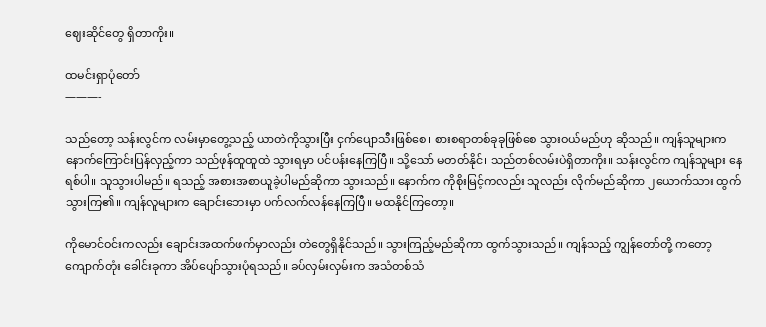ဈေးဆိုင်တွေ ရှိတာကိုး။

ထမင်းရှာပုံတော်
———-

သည်တော့ သန်းလွင်က လမ်းမှာတွေ့သည့် ယာတဲကိုသွားပြီး ငှက်ပျောသီးဖြစ်စေ၊ စားစရာတစ်ခုခုဖြစ်စေ သွားဝယ်မည်ဟု ဆိုသည်။ ကျန်သူများက နောက်ကြောင်းပြန်လှည့်ကာ သည်ဖုန်ထူထူထဲ သွားရမှာ ပင်ပန်းနေကြပြီ။ သို့သော် မတတ်နိုင်၊ သည်တစ်လမ်းပဲရှိတာကိုး။ သန်းလွင်က ကျန်သူများ နေရစ်ပါ။ သူသွားပါမည်။ ရသည့် အစားအစာယူခဲ့ပါမည်ဆိုကာ သွားသည်။ နောက်က ကိုစိုးမြင့်ကလည်း သူလည်း လိုက်မည်ဆိုကာ ၂ယောက်သား ထွက်သွားကြ၏။ ကျန်လူများက ချောင်းဘေးမှာ ပက်လက်လန်နေကြပြီ။ မထနိုင်ကြတော့။

ကိုမောင်ဝင်းကလည်း ချောင်းအထက်ဖက်မှာလည်း တဲတွေရှိနိုင်သည်။ သွားကြည့်မည်ဆိုကာ ထွက်သွားသည်။ ကျန်သည့် ကျွန်တော်တို့ ကတော့ ကျောက်တုံး ခေါင်းခုကာ အိပ်ပျော်သွားပုံရသည်။ ခပ်လှမ်းလှမ်းက အသံတစ်သံ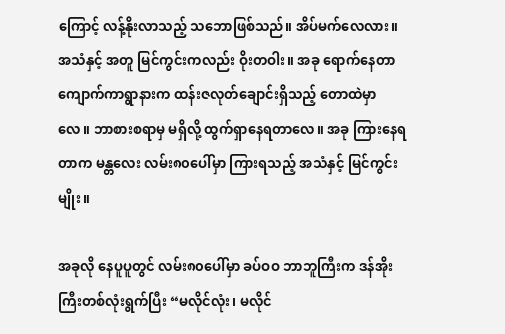ကြောင့် လန့်နိုးလာသည့် သဘောဖြစ်သည်။ အိပ်မက်လေလား။ အသံနှင့် အတူ မြင်ကွင်းကလည်း ဝိုးတဝါး။ အခု ရောက်နေတာ ကျောက်ကာရွာနားက ထန်းဇလုတ်ချောင်းရှိသည့် တောထဲမှာလေ။ ဘာစားစရာမှ မရှိလို့ ထွက်ရှာနေရတာလေ။ အခု ကြားနေရတာက မန္တလေး လမ်း၈၀ပေါ်မှာ ကြားရသည့် အသံနှင့် မြင်ကွင်းမျိုး။

အခုလို နေပူပူတွင် လမ်း၈၀ပေါ်မှာ ခပ်ဝဝ ဘာဘူကြီးက ဒန်အိုးကြီးတစ်လုံးရွက်ပြီး “မလိုင်လုံး၊ မလိုင်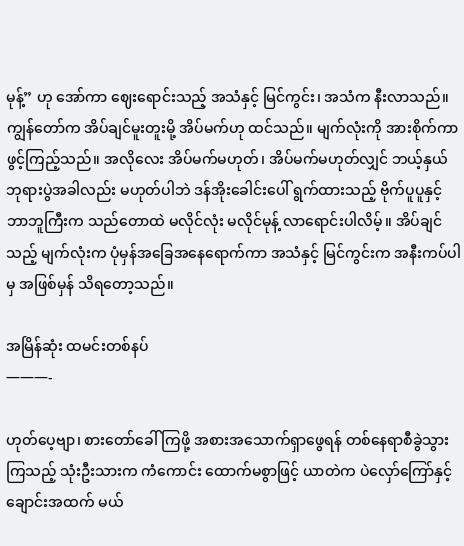မုန့်” ဟု အော်ကာ ဈေးရောင်းသည့် အသံနှင့် မြင်ကွင်း၊ အသံက နီးလာသည်။ ကျွန်တော်က အိပ်ချင်မူးတူးမို့ အိပ်မက်ဟု ထင်သည်။ မျက်လုံးကို အားစိုက်ကာ ဖွင့်ကြည့်သည်။ အလိုလေး အိပ်မက်မဟုတ်၊ အိပ်မက်မဟုတ်လျှင် ဘယ့်နှယ် ဘုရားပွဲအခါလည်း မဟုတ်ပါဘဲ ဒန်အိုးခေါင်းပေါ် ရွက်ထားသည့် ဗိုက်ပူပူနှင့် ဘာဘူကြီးက သည်တောထဲ မလိုင်လုံး မလိုင်မုန့် လာရောင်းပါလိမ့်။ အိပ်ချင်သည့် မျက်လုံးက ပုံမှန်အခြေအနေရောက်ကာ အသံနှင့် မြင်ကွင်းက အနီးကပ်ပါမှ အဖြစ်မှန် သိရတော့သည်။

အမြိန်ဆုံး ထမင်းတစ်နပ်
———-

ဟုတ်ပေ့ဗျာ၊ စားတော်ခေါ် ကြဖို့ အစားအသောက်ရှာဖွေရန် တစ်နေရာစီခွဲသွားကြသည့် သုံးဦးသားက ကံကောင်း ထောက်မစွာဖြင့် ယာတဲက ပဲလှော်ကြော်နှင့် ချောင်းအထက် မယ်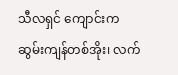သီလရှင် ကျောင်းက ဆွမ်းကျန်တစ်အိုး၊ လက်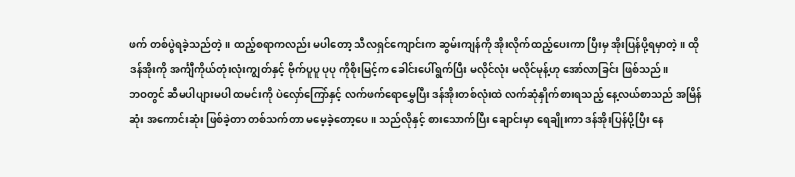ဖက် တစ်ပွဲရခဲ့သည်တဲ့။ ထည့်စရာကလည်း မပါတော့ သီလရှင်ကျောင်းက ဆွမ်းကျန်ကို အိုးလိုက်ထည့်ပေးကာ ပြီးမှ အိုးပြန်ပို့ရမှာတဲ့။ ထိုဒန်အိုးကို အင်္ကျီကိုယ်တုံးလုံးကျွတ်နှင့် ဗိုက်ပူပူ ပုပု ကိုစိုးမြင့်က ခေါင်းပေါ်ရွက်ပြီး မလိုင်လုံး မလိုင်မုန့်ဟု အော်လာခြင်း ဖြစ်သည်။
ဘဝတွင် ဆီမပါပျားမပါ ထမင်းကို ပဲလှော်ကြော်နှင့် လက်ဖက်ရောမွှေပြီး ဒန်အိုးတစ်လုံးထဲ လက်ဆုံနှိုက်စားရသည့် နေ့လယ်စာသည် အမြိန်ဆုံး အကောင်းဆုံး ဖြစ်ခဲ့တာ တစ်သက်တာ မမေ့ခဲ့တော့ပေ။ သည်လိုနှင့် စားသောက်ပြီး ချောင်းမှာ ရေချိုးကာ ဒန်အိုးပြန်ပို့ပြီး နေ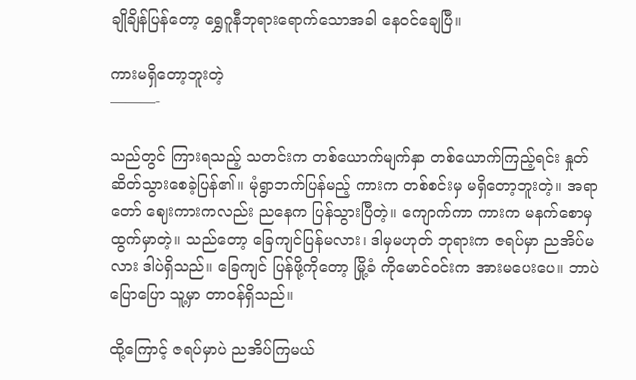ချိုချိန်ပြန်တော့ ရွှေဂူနီဘုရားရောက်သောအခါ နေဝင်ချေပြီ။

ကားမရှိတော့ဘူးတဲ့
———-

သည်တွင် ကြားရသည့် သတင်းက တစ်ယောက်မျက်နှာ တစ်ယောက်ကြည့်ရင်း နှုတ်ဆိတ်သွားစေခဲ့ပြန်၏။ မုံရွာဘက်ပြန်မည့် ကားက တစ်စင်းမှ မရှိတော့ဘူးတဲ့။ အရာတော် ဈေးကားကလည်း ညနေက ပြန်သွားပြီတဲ့။ ကျောက်ကာ ကားက မနက်စောမှ ထွက်မှာတဲ့။ သည်တော့ ခြေကျင်ပြန်မလား၊ ဒါမှမဟုတ် ဘုရားက ဇရပ်မှာ ညအိပ်မလား ဒါပဲရှိသည်။ ခြေကျင် ပြန်ဖို့ကိုတော့ မြို့ခံ ကိုမောင်ဝင်းက အားမပေးပေ။ ဘာပဲပြောပြော သူ့မှာ တာဝန်ရှိသည်။

ထို့ကြောင့် ဇရပ်မှာပဲ ညအိပ်ကြမယ်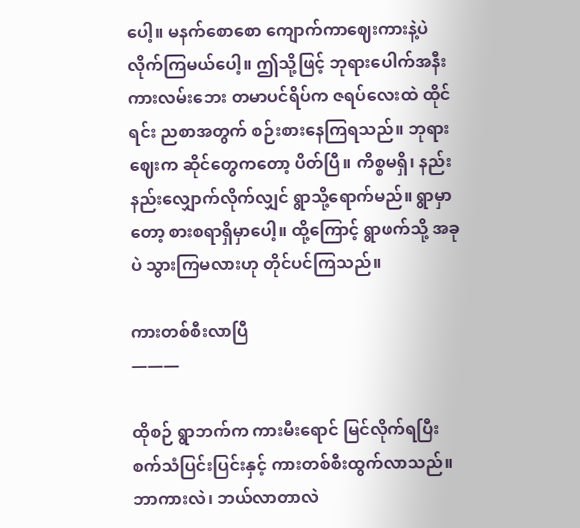ပေါ့။ မနက်စောစော ကျောက်ကာဈေးကားနဲ့ပဲ လိုက်ကြမယ်ပေါ့။ ဤသို့ဖြင့် ဘုရားပေါက်အနီး ကားလမ်းဘေး တမာပင်ရိပ်က ဇရပ်လေးထဲ ထိုင်ရင်း ညစာအတွက် စဉ်းစားနေကြရသည်။ ဘုရားဈေးက ဆိုင်တွေကတော့ ပိတ်ပြီ။ ကိစ္စမရှိ၊ နည်းနည်းလျှောက်လိုက်လျှင် ရွာသို့ရောက်မည်။ ရွာမှာတော့ စားစရာရှိမှာပေါ့။ ထို့ကြောင့် ရွာဖက်သို့ အခုပဲ သွားကြမလားဟု တိုင်ပင်ကြသည်။

ကားတစ်စီးလာပြီ
———

ထိုစဉ် ရွာဘက်က ကားမီးရောင် မြင်လိုက်ရပြီး စက်သံပြင်းပြင်းနှင့် ကားတစ်စီးထွက်လာသည်။ ဘာကားလဲ၊ ဘယ်လာတာလဲ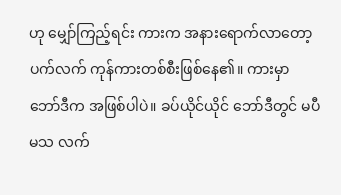ဟု မျှော်ကြည့်ရင်း ကားက အနားရောက်လာတော့ ပက်လက် ကုန်ကားတစ်စီးဖြစ်နေ၏။ ကားမှာ ဘော်ဒီက အဖြစ်ပါပဲ။ ခပ်ယိုင်ယိုင် ဘော်ဒီတွင် မပီမသ လက်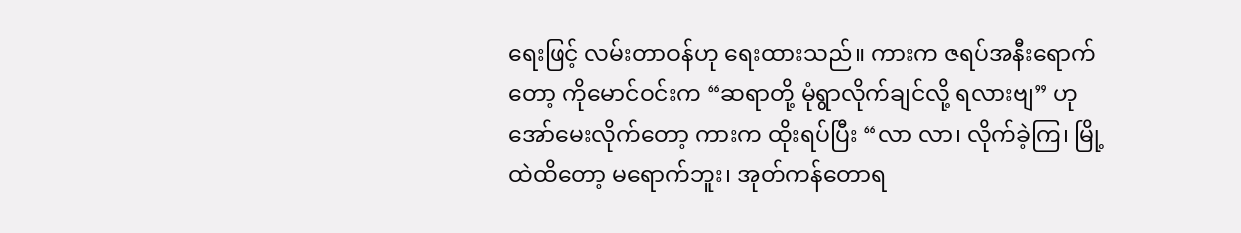ရေးဖြင့် လမ်းတာဝန်ဟု ရေးထားသည်။ ကားက ဇရပ်အနီးရောက်တော့ ကိုမောင်ဝင်းက “ဆရာတို့ မုံရွာလိုက်ချင်လို့ ရလားဗျ” ဟု အော်မေးလိုက်တော့ ကားက ထိုးရပ်ပြီး “လာ လာ၊ လိုက်ခဲ့ကြ၊ မြို့ထဲထိတော့ မရောက်ဘူး၊ အုတ်ကန်တောရ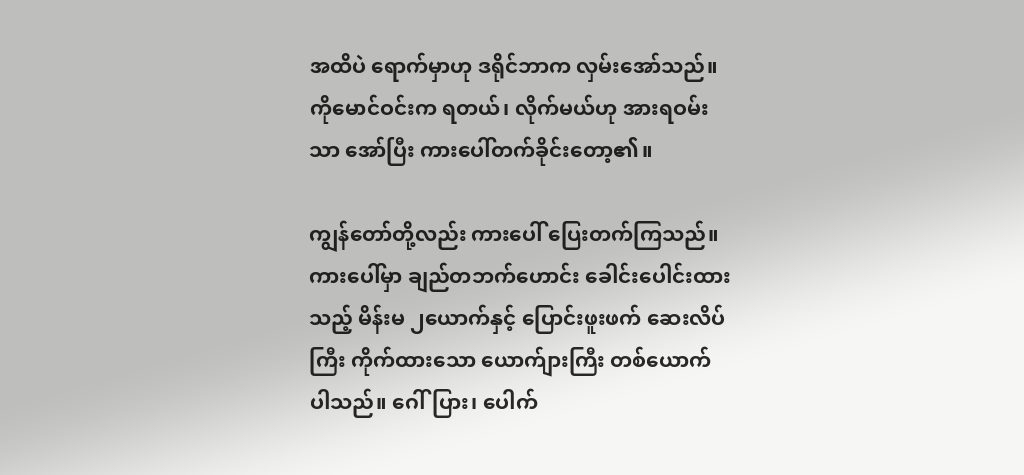အထိပဲ ရောက်မှာဟု ဒရိုင်ဘာက လှမ်းအော်သည်။ ကိုမောင်ဝင်းက ရတယ်၊ လိုက်မယ်ဟု အားရဝမ်းသာ အော်ပြီး ကားပေါ်တက်ခိုင်းတော့၏။

ကျွန်တော်တို့လည်း ကားပေါ် ပြေးတက်ကြသည်။ ကားပေါ်မှာ ချည်တဘက်ဟောင်း ခေါင်းပေါင်းထားသည့် မိန်းမ ၂ယောက်နှင့် ပြောင်းဖူးဖက် ဆေးလိပ်ကြီး ကိုက်ထားသော ယောက်ျားကြီး တစ်ယောက် ပါသည်။ ဂေါ်ပြား၊ ပေါက်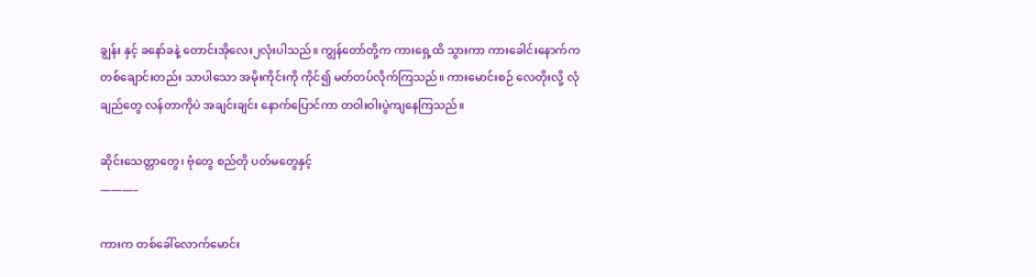ချွန်း နှင့် ခနော်ခနဲ့ တောင်းအိုလေး၂လုံးပါသည်။ ကျွန်တော်တို့က ကားရှေ့ထိ သွားကာ ကားခေါင်းနောက်က တစ်ချောင်းတည်း သာပါသော အမိုးကိုင်းကို ကိုင်၍ မတ်တပ်လိုက်ကြသည်။ ကားမောင်းစဉ် လေတိုးလို့ လုံချည်တွေ လန်တာကိုပဲ အချင်းချင်း နောက်ပြောင်ကာ တဝါးဝါးပွဲကျနေကြသည်။

ဆိုင်းသေတ္တာတွေ၊ ဗုံတွေ စည်တို ပတ်မတွေနှင့်
———–

ကားက တစ်ခေါ်လောက်မောင်း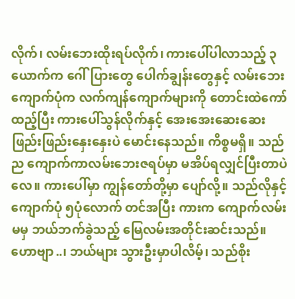လိုက်၊ လမ်းဘေးထိုးရပ်လိုက်၊ ကားပေါ်ပါလာသည့် ၃ယောက်က ဂေါ်ပြားတွေ ပေါက်ချွန်းတွေနှင့် လမ်းဘေးကျောက်ပုံက လက်ကျန်ကျောက်များကို တောင်းထဲကော်ထည့်ပြီး ကားပေါ်သွန်လိုက်နှင့် အေးအေးဆေးဆေး ဖြည်းဖြည်းနှေးနှေးပဲ မောင်းနေသည်။ ကိစ္စမရှိ။ သည်ည ကျောက်ကာလမ်းဘေးဇရပ်မှာ မအိပ်ရလျှင်ပြီးတာပဲလေ။ ကားပေါ်မှာ ကျွန်တော်တို့မှာ ပျော်လို့။ သည်လိုနှင့် ကျောက်ပုံ ၅ပုံလောက် တင်အပြီး ကားက ကျောက်လမ်းမမှ ဘယ်ဘက်ခွဲသည့် မြေလမ်းအတိုင်းဆင်းသည်။ ဟောဗျာ..၊ ဘယ်များ သွားဦးမှာပါလိမ့်၊ သည်စိုး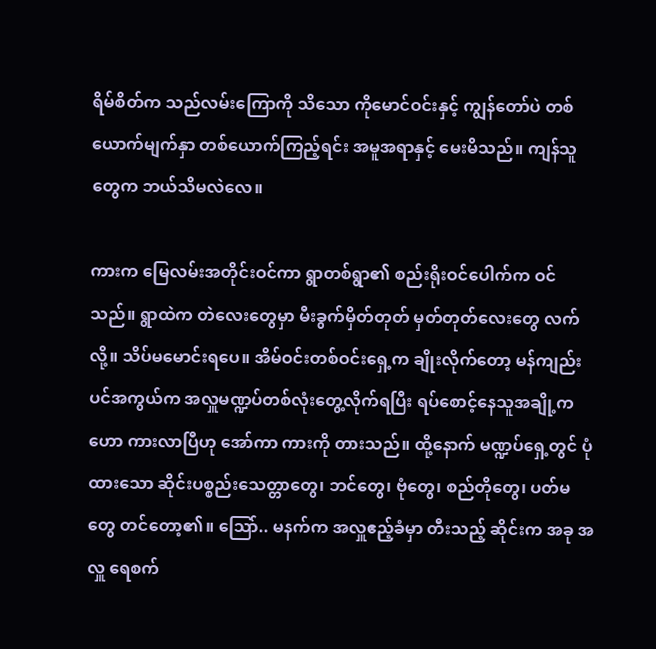ရိမ်စိတ်က သည်လမ်းကြောကို သိသော ကိုမောင်ဝင်းနှင့် ကျွန်တော်ပဲ တစ်ယောက်မျက်နှာ တစ်ယောက်ကြည့်ရင်း အမူအရာနှင့် မေးမိသည်။ ကျန်သူတွေက ဘယ်သိမလဲလေ။

ကားက မြေလမ်းအတိုင်းဝင်ကာ ရွာတစ်ရွာ၏ စည်းရိုးဝင်ပေါက်က ဝင်သည်။ ရွာထဲက တဲလေးတွေမှာ မီးခွက်မှိတ်တုတ် မှတ်တုတ်လေးတွေ လက်လို့။ သိပ်မမောင်းရပေ။ အိမ်ဝင်းတစ်ဝင်းရှေ့က ချိုးလိုက်တော့ မန်ကျည်းပင်အကွယ်က အလှူမဏ္ဍပ်တစ်လုံးတွေ့လိုက်ရပြီး ရပ်စောင့်နေသူအချို့က ဟော ကားလာပြီဟု အော်ကာ ကားကို တားသည်။ ထို့နောက် မဏ္ဍပ်ရှေ့တွင် ပုံထားသော ဆိုင်းပစ္စည်းသေတ္တာတွေ၊ ဘင်တွေ၊ ဗုံတွေ၊ စည်တိုတွေ၊ ပတ်မတွေ တင်တော့၏။ သြော်.. မနက်က အလှူဧည့်ခံမှာ တီးသည့် ဆိုင်းက အခု အလှူ ရေစက်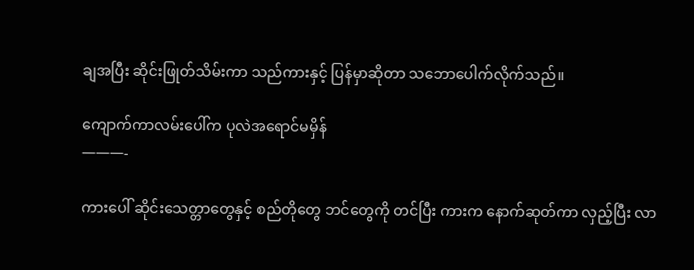ချအပြီး ဆိုင်းဖြုတ်သိမ်းကာ သည်ကားနှင့် ပြန်မှာဆိုတာ သဘောပေါက်လိုက်သည်။

ကျောက်ကာလမ်းပေါ်က ပုလဲအရောင်မမှိန်
———-

ကားပေါ် ဆိုင်းသေတ္တာတွေနှင့် စည်တိုတွေ ဘင်တွေကို တင်ပြီး ကားက နောက်ဆုတ်ကာ လှည့်ပြီး လာ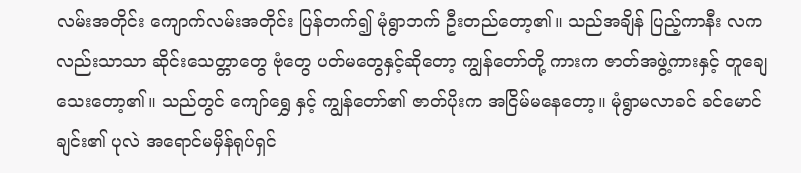လမ်းအတိုင်း ကျောက်လမ်းအတိုင်း ပြန်တက်၍ မုံရွာဘက် ဦးတည်တော့၏။ သည်အချိန် ပြည့်ကာနီး လကလည်းသာသာ ဆိုင်းသေတ္တာတွေ ဗုံတွေ ပတ်မတွေနှင့်ဆိုတော့ ကျွန်တော်တို့ ကားက ဇာတ်အဖွဲ့ကားနှင့် တူချေသေးတော့၏။ သည်တွင် ကျော်ရွှေ နှင့် ကျွန်တော်၏ ဇာတ်ပိုးက အငြိမ်မနေတော့။ မုံရွာမလာခင် ခင်မောင်ချင်း၏ ပုလဲ အရောင်မမှိန်ရုပ်ရှင်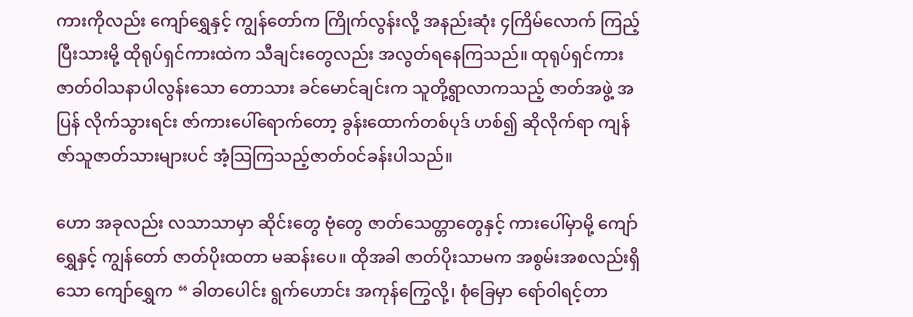ကားကိုလည်း ကျော်ရွှေနှင့် ကျွန်တော်က ကြိုက်လွန်းလို့ အနည်းဆုံး ၄ကြိမ်လောက် ကြည့်ပြီးသားမို့ ထိုရုပ်ရှင်ကားထဲက သီချင်းတွေလည်း အလွတ်ရနေကြသည်။ ထုရုပ်ရှင်ကား ဇာတ်ဝါသနာပါလွန်းသော တောသား ခင်မောင်ချင်းက သူတို့ရွာလာကသည့် ဇာတ်အဖွဲ့ အပြန် လိုက်သွားရင်း ဇာ်ကားပေါ်ရောက်တော့ ခွန်းထောက်တစ်ပုဒ် ဟစ်၍ ဆိုလိုက်ရာ ကျန်ဇာ်သူဇာတ်သားများပင် အံ့သြကြသည့်ဇာတ်ဝင်ခန်းပါသည်။

ဟော အခုလည်း လသာသာမှာ ဆိုင်းတွေ ဗုံတွေ ဇာတ်သေတ္တာတွေနှင့် ကားပေါ်မှာမို့ ကျော်ရွှေနှင့် ကျွန်တော် ဇာတ်ပိုးထတာ မဆန်းပေ။ ထိုအခါ ဇာတ်ပိုးသာမက အစွမ်းအစလည်းရှိသော ကျော်ရွှေက “ ခါတပေါင်း ရွက်ဟောင်း အကုန်ကြွေလို့၊ စုံခြေမှာ ရော်ဝါရင့်တာ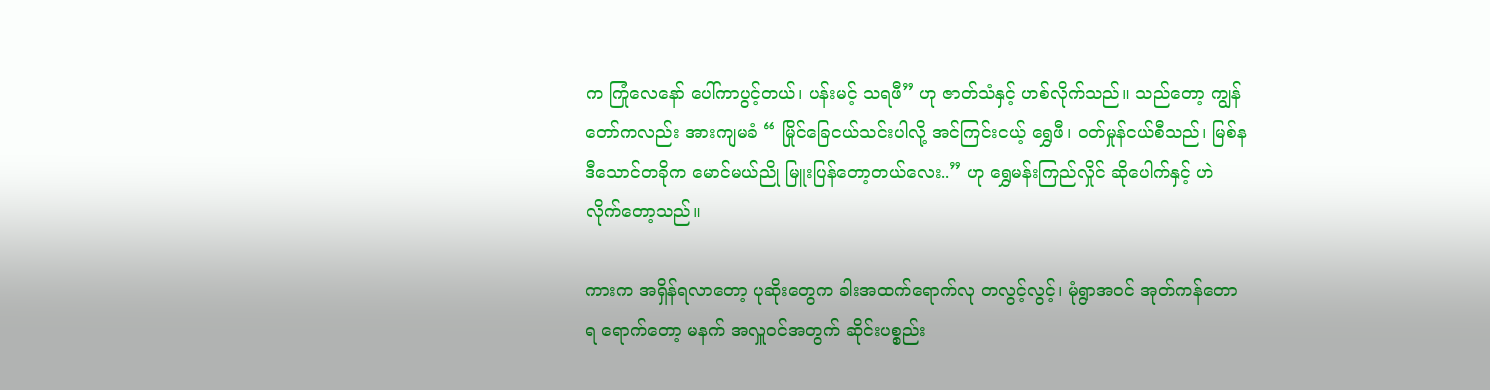က ကြုံလေနော် ပေါ်ကာပွင့်တယ်၊ ပန်းမင့် သရဖီ” ဟု ဇာတ်သံနှင့် ဟစ်လိုက်သည်။ သည်တော့ ကျွန်တော်ကလည်း အားကျမခံ “ မြိုင်ခြေငယ်သင်းပါလို့ အင်ကြင်းငယ့် ရွှေဖီ၊ ဝတ်မှုန်ငယ်စီသည်၊ မြစ်နဒီသောင်တခိုက မောင်မယ်ညို မြူးပြန်တော့တယ်လေး..” ဟု ရွှေမန်းကြည်လှိုင် ဆိုပေါက်နှင့် ဟဲလိုက်တော့သည်။

ကားက အရှိန်ရလာတော့ ပုဆိုးတွေက ခါးအထက်ရောက်လု တလွင့်လွင့်၊ မုံရွာအဝင် အုတ်ကန်တောရ ရောက်တော့ မနက် အလှူဝင်အတွက် ဆိုင်းပစ္စည်း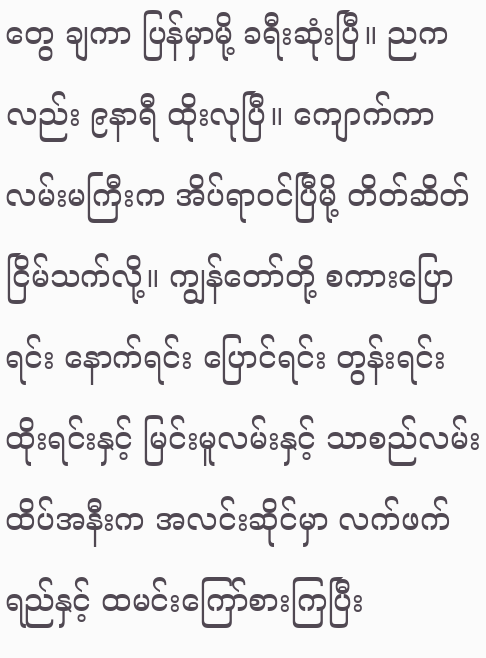တွေ ချကာ ပြန်မှာမို့ ခရီးဆုံးပြီ။ ညကလည်း ၉နာရီ ထိုးလုပြီ။ ကျောက်ကာလမ်းမကြီးက အိပ်ရာဝင်ပြီမို့ တိတ်ဆိတ်ငြိမ်သက်လို့။ ကျွန်တော်တို့ စကားပြောရင်း နောက်ရင်း ပြောင်ရင်း တွန်းရင်း ထိုးရင်းနှင့် မြင်းမူလမ်းနှင့် သာစည်လမ်းထိပ်အနီးက အလင်းဆိုင်မှာ လက်ဖက်ရည်နှင့် ထမင်းကြော်စားကြပြီး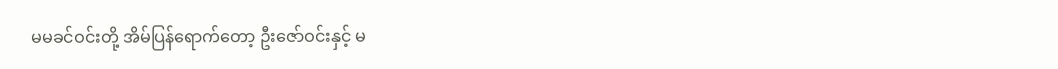မမခင်ဝင်းတို့ အိမ်ပြန်ရောက်တော့ ဦးဇော်ဝင်းနှင့် မ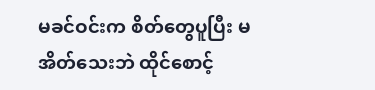မခင်ဝင်းက စိတ်တွေပူပြီး မအိတ်သေးဘဲ ထိုင်စောင့်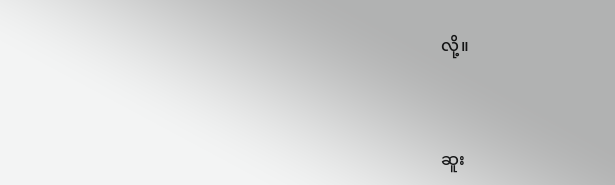လို့။



ဆူး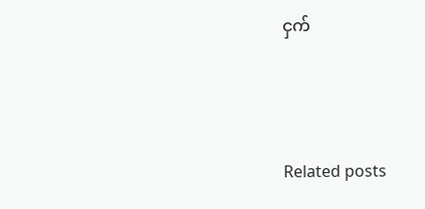ငှက်



Related posts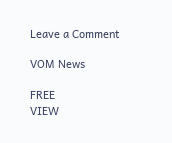Leave a Comment

VOM News

FREE
VIEW